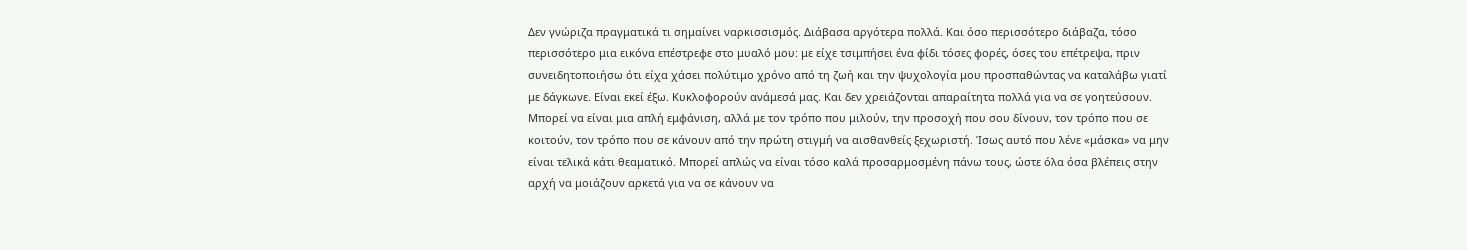Δεν γνώριζα πραγματικά τι σημαίνει ναρκισσισμός. Διάβασα αργότερα πολλά. Και όσο περισσότερο διάβαζα, τόσο περισσότερο μια εικόνα επέστρεφε στο μυαλό μου: με είχε τσιμπήσει ένα φίδι τόσες φορές, όσες του επέτρεψα, πριν συνειδητοποιήσω ότι είχα χάσει πολύτιμο χρόνο από τη ζωή και την ψυχολογία μου προσπαθώντας να καταλάβω γιατί με δάγκωνε. Είναι εκεί έξω. Κυκλοφορούν ανάμεσά μας. Και δεν χρειάζονται απαραίτητα πολλά για να σε γοητεύσουν. Μπορεί να είναι μια απλή εμφάνιση, αλλά με τον τρόπο που μιλούν, την προσοχή που σου δίνουν, τον τρόπο που σε κοιτούν, τον τρόπο που σε κάνουν από την πρώτη στιγμή να αισθανθείς ξεχωριστή. Ίσως αυτό που λένε «μάσκα» να μην είναι τελικά κάτι θεαματικό. Μπορεί απλώς να είναι τόσο καλά προσαρμοσμένη πάνω τους, ώστε όλα όσα βλέπεις στην αρχή να μοιάζουν αρκετά για να σε κάνουν να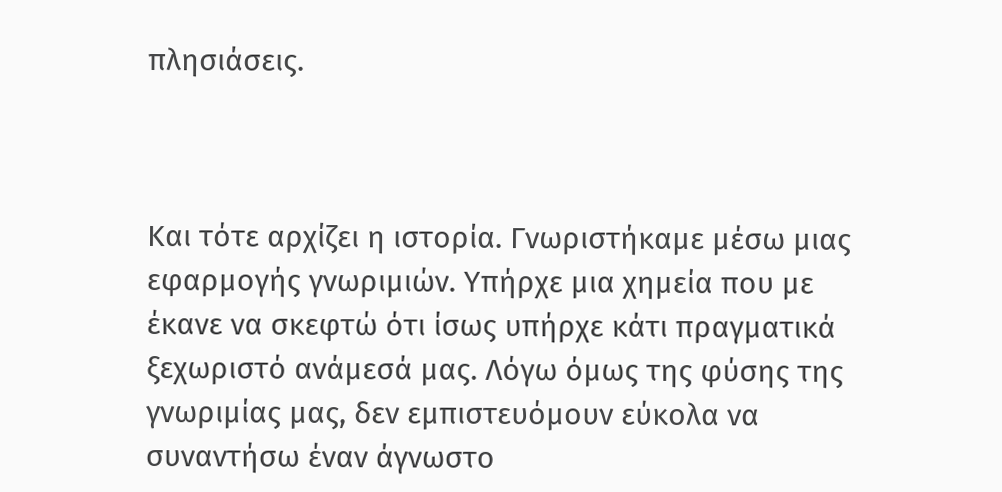πλησιάσεις.



Και τότε αρχίζει η ιστορία. Γνωριστήκαμε μέσω μιας εφαρμογής γνωριμιών. Υπήρχε μια χημεία που με έκανε να σκεφτώ ότι ίσως υπήρχε κάτι πραγματικά ξεχωριστό ανάμεσά μας. Λόγω όμως της φύσης της γνωριμίας μας, δεν εμπιστευόμουν εύκολα να συναντήσω έναν άγνωστο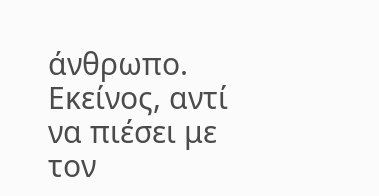άνθρωπο. Εκείνος, αντί να πιέσει με τον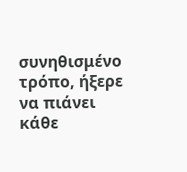συνηθισμένο τρόπο, ήξερε να πιάνει κάθε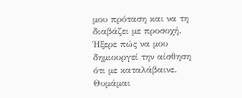μου πρόταση και να τη διαβάζει με προσοχή. Ήξερε πώς να μου δημιουργεί την αίσθηση ότι με καταλάβαινε. Θυμάμαι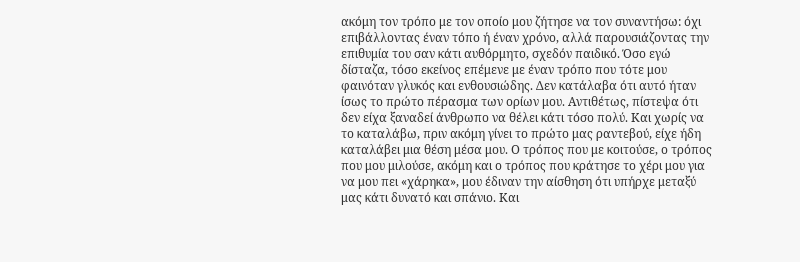ακόμη τον τρόπο με τον οποίο μου ζήτησε να τον συναντήσω: όχι επιβάλλοντας έναν τόπο ή έναν χρόνο, αλλά παρουσιάζοντας την επιθυμία του σαν κάτι αυθόρμητο, σχεδόν παιδικό. Όσο εγώ δίσταζα, τόσο εκείνος επέμενε με έναν τρόπο που τότε μου φαινόταν γλυκός και ενθουσιώδης. Δεν κατάλαβα ότι αυτό ήταν ίσως το πρώτο πέρασμα των ορίων μου. Αντιθέτως, πίστεψα ότι δεν είχα ξαναδεί άνθρωπο να θέλει κάτι τόσο πολύ. Και χωρίς να το καταλάβω, πριν ακόμη γίνει το πρώτο μας ραντεβού, είχε ήδη καταλάβει μια θέση μέσα μου. Ο τρόπος που με κοιτούσε, ο τρόπος που μου μιλούσε, ακόμη και ο τρόπος που κράτησε το χέρι μου για να μου πει «χάρηκα», μου έδιναν την αίσθηση ότι υπήρχε μεταξύ μας κάτι δυνατό και σπάνιο. Και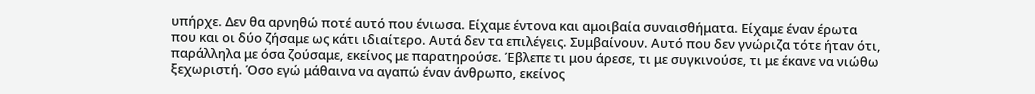υπήρχε. Δεν θα αρνηθώ ποτέ αυτό που ένιωσα. Είχαμε έντονα και αμοιβαία συναισθήματα. Είχαμε έναν έρωτα που και οι δύο ζήσαμε ως κάτι ιδιαίτερο. Αυτά δεν τα επιλέγεις. Συμβαίνουν. Αυτό που δεν γνώριζα τότε ήταν ότι, παράλληλα με όσα ζούσαμε, εκείνος με παρατηρούσε. Έβλεπε τι μου άρεσε, τι με συγκινούσε, τι με έκανε να νιώθω ξεχωριστή. Όσο εγώ μάθαινα να αγαπώ έναν άνθρωπο, εκείνος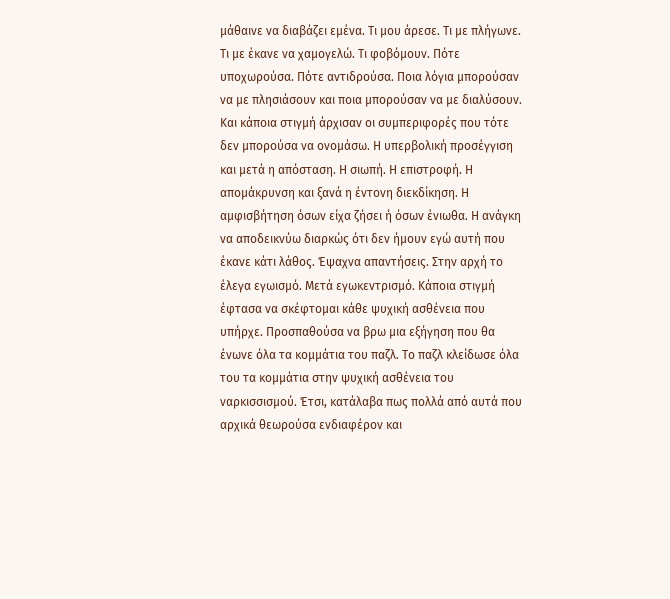μάθαινε να διαβάζει εμένα. Τι μου άρεσε. Τι με πλήγωνε. Τι με έκανε να χαμογελώ. Τι φοβόμουν. Πότε υποχωρούσα. Πότε αντιδρούσα. Ποια λόγια μπορούσαν να με πλησιάσουν και ποια μπορούσαν να με διαλύσουν. Και κάποια στιγμή άρχισαν οι συμπεριφορές που τότε δεν μπορούσα να ονομάσω. Η υπερβολική προσέγγιση και μετά η απόσταση. Η σιωπή. Η επιστροφή. Η απομάκρυνση και ξανά η έντονη διεκδίκηση. Η αμφισβήτηση όσων είχα ζήσει ή όσων ένιωθα. Η ανάγκη να αποδεικνύω διαρκώς ότι δεν ήμουν εγώ αυτή που έκανε κάτι λάθος. Έψαχνα απαντήσεις. Στην αρχή το έλεγα εγωισμό. Μετά εγωκεντρισμό. Κάποια στιγμή έφτασα να σκέφτομαι κάθε ψυχική ασθένεια που υπήρχε. Προσπαθούσα να βρω μια εξήγηση που θα ένωνε όλα τα κομμάτια του παζλ. Το παζλ κλείδωσε όλα του τα κομμάτια στην ψυχική ασθένεια του ναρκισσισμού. Έτσι, κατάλαβα πως πολλά από αυτά που αρχικά θεωρούσα ενδιαφέρον και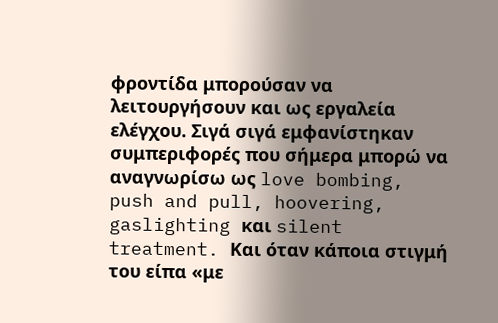φροντίδα μπορούσαν να λειτουργήσουν και ως εργαλεία ελέγχου. Σιγά σιγά εμφανίστηκαν συμπεριφορές που σήμερα μπορώ να αναγνωρίσω ως love bombing, push and pull, hoovering, gaslighting και silent treatment. Και όταν κάποια στιγμή του είπα «με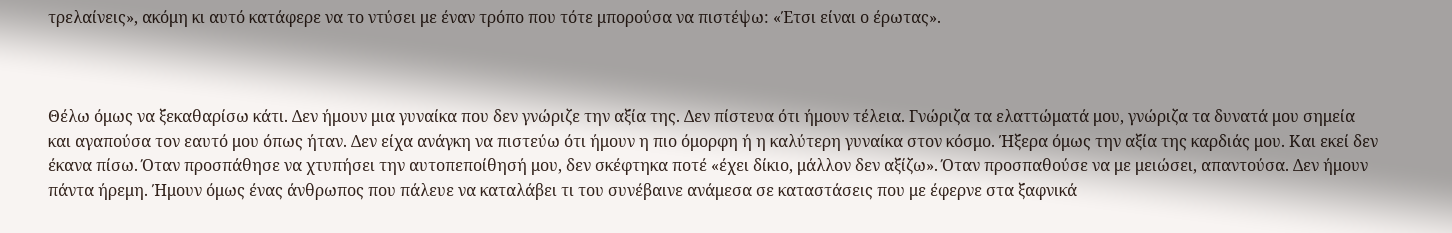τρελαίνεις», ακόμη κι αυτό κατάφερε να το ντύσει με έναν τρόπο που τότε μπορούσα να πιστέψω: «Έτσι είναι ο έρωτας».



Θέλω όμως να ξεκαθαρίσω κάτι. Δεν ήμουν μια γυναίκα που δεν γνώριζε την αξία της. Δεν πίστευα ότι ήμουν τέλεια. Γνώριζα τα ελαττώματά μου, γνώριζα τα δυνατά μου σημεία και αγαπούσα τον εαυτό μου όπως ήταν. Δεν είχα ανάγκη να πιστεύω ότι ήμουν η πιο όμορφη ή η καλύτερη γυναίκα στον κόσμο. Ήξερα όμως την αξία της καρδιάς μου. Και εκεί δεν έκανα πίσω. Όταν προσπάθησε να χτυπήσει την αυτοπεποίθησή μου, δεν σκέφτηκα ποτέ «έχει δίκιο, μάλλον δεν αξίζω». Όταν προσπαθούσε να με μειώσει, απαντούσα. Δεν ήμουν πάντα ήρεμη. Ήμουν όμως ένας άνθρωπος που πάλευε να καταλάβει τι του συνέβαινε ανάμεσα σε καταστάσεις που με έφερνε στα ξαφνικά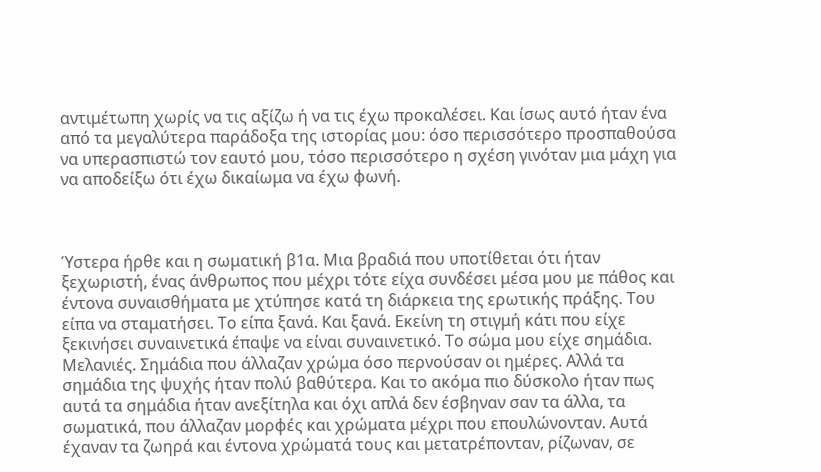αντιμέτωπη χωρίς να τις αξίζω ή να τις έχω προκαλέσει. Και ίσως αυτό ήταν ένα από τα μεγαλύτερα παράδοξα της ιστορίας μου: όσο περισσότερο προσπαθούσα να υπερασπιστώ τον εαυτό μου, τόσο περισσότερο η σχέση γινόταν μια μάχη για να αποδείξω ότι έχω δικαίωμα να έχω φωνή.



Ύστερα ήρθε και η σωματική β1α. Μια βραδιά που υποτίθεται ότι ήταν ξεχωριστή, ένας άνθρωπος που μέχρι τότε είχα συνδέσει μέσα μου με πάθος και έντονα συναισθήματα με χτύπησε κατά τη διάρκεια της ερωτικής πράξης. Του είπα να σταματήσει. Το είπα ξανά. Και ξανά. Εκείνη τη στιγμή κάτι που είχε ξεκινήσει συναινετικά έπαψε να είναι συναινετικό. Το σώμα μου είχε σημάδια. Μελανιές. Σημάδια που άλλαζαν χρώμα όσο περνούσαν οι ημέρες. Αλλά τα σημάδια της ψυχής ήταν πολύ βαθύτερα. Και το ακόμα πιο δύσκολο ήταν πως αυτά τα σημάδια ήταν ανεξίτηλα και όχι απλά δεν έσβηναν σαν τα άλλα, τα σωματικά, που άλλαζαν μορφές και χρώματα μέχρι που επουλώνονταν. Αυτά έχαναν τα ζωηρά και έντονα χρώματά τους και μετατρέπονταν, ρίζωναν, σε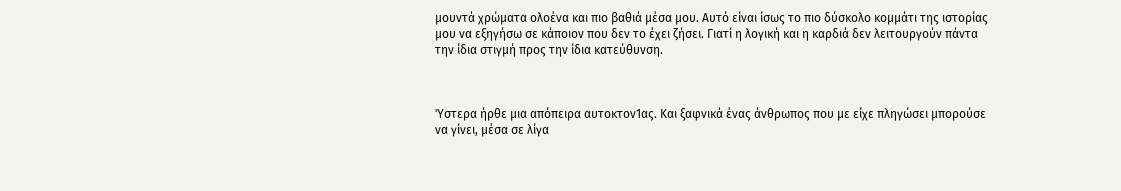μουντά χρώματα ολοένα και πιο βαθιά μέσα μου. Αυτό είναι ίσως το πιο δύσκολο κομμάτι της ιστορίας μου να εξηγήσω σε κάποιον που δεν το έχει ζήσει. Γιατί η λογική και η καρδιά δεν λειτουργούν πάντα την ίδια στιγμή προς την ίδια κατεύθυνση.



Ύστερα ήρθε μια απόπειρα αυτοκτον1ας. Και ξαφνικά ένας άνθρωπος που με είχε πληγώσει μπορούσε να γίνει, μέσα σε λίγα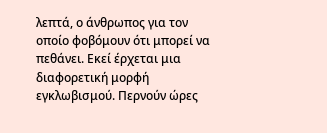λεπτά, ο άνθρωπος για τον οποίο φοβόμουν ότι μπορεί να πεθάνει. Εκεί έρχεται μια διαφορετική μορφή εγκλωβισμού. Περνούν ώρες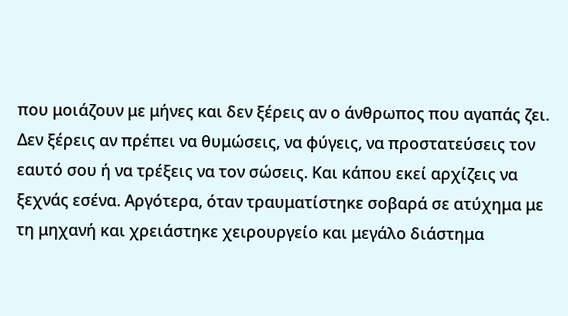που μοιάζουν με μήνες και δεν ξέρεις αν ο άνθρωπος που αγαπάς ζει. Δεν ξέρεις αν πρέπει να θυμώσεις, να φύγεις, να προστατεύσεις τον εαυτό σου ή να τρέξεις να τον σώσεις. Και κάπου εκεί αρχίζεις να ξεχνάς εσένα. Αργότερα, όταν τραυματίστηκε σοβαρά σε ατύχημα με τη μηχανή και χρειάστηκε χειρουργείο και μεγάλο διάστημα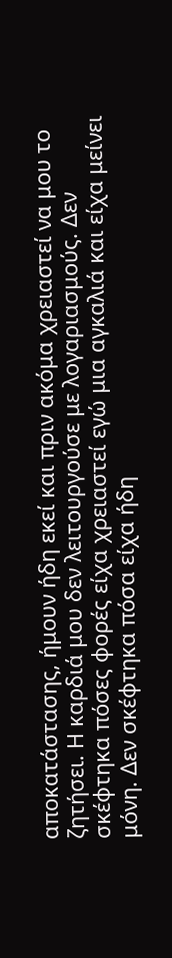αποκατάστασης, ήμουν ήδη εκεί και πριν ακόμα χρειαστεί να μου το ζητήσει. Η καρδιά μου δεν λειτουργούσε με λογαριασμούς. Δεν σκέφτηκα πόσες φορές είχα χρειαστεί εγώ μια αγκαλιά και είχα μείνει μόνη. Δεν σκέφτηκα πόσα είχα ήδη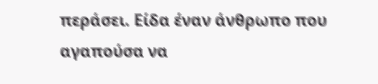περάσει. Είδα έναν άνθρωπο που αγαπούσα να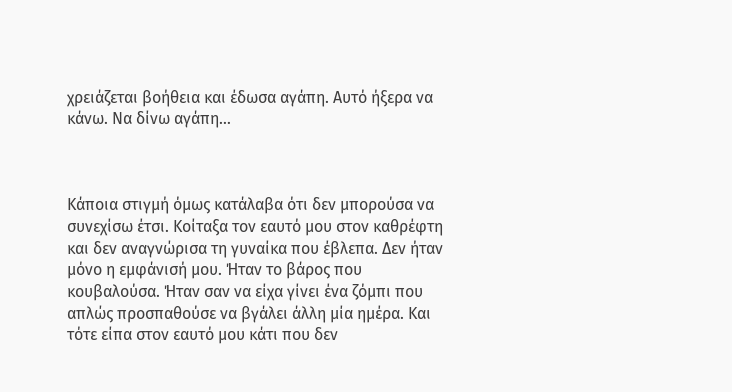χρειάζεται βοήθεια και έδωσα αγάπη. Αυτό ήξερα να κάνω. Να δίνω αγάπη…



Κάποια στιγμή όμως κατάλαβα ότι δεν μπορούσα να συνεχίσω έτσι. Κοίταξα τον εαυτό μου στον καθρέφτη και δεν αναγνώρισα τη γυναίκα που έβλεπα. Δεν ήταν μόνο η εμφάνισή μου. Ήταν το βάρος που κουβαλούσα. Ήταν σαν να είχα γίνει ένα ζόμπι που απλώς προσπαθούσε να βγάλει άλλη μία ημέρα. Και τότε είπα στον εαυτό μου κάτι που δεν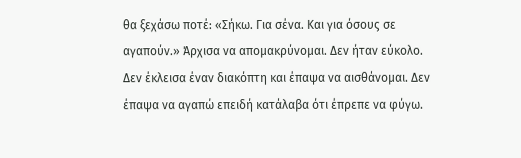θα ξεχάσω ποτέ: «Σήκω. Για σένα. Και για όσους σε αγαπούν.» Άρχισα να απομακρύνομαι. Δεν ήταν εύκολο. Δεν έκλεισα έναν διακόπτη και έπαψα να αισθάνομαι. Δεν έπαψα να αγαπώ επειδή κατάλαβα ότι έπρεπε να φύγω.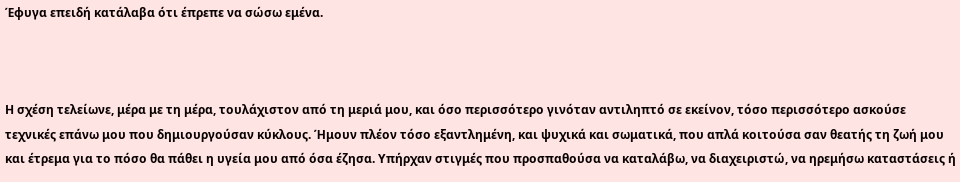Έφυγα επειδή κατάλαβα ότι έπρεπε να σώσω εμένα.



Η σχέση τελείωνε, μέρα με τη μέρα, τουλάχιστον από τη μεριά μου, και όσο περισσότερο γινόταν αντιληπτό σε εκείνον, τόσο περισσότερο ασκούσε τεχνικές επάνω μου που δημιουργούσαν κύκλους. Ήμουν πλέον τόσο εξαντλημένη, και ψυχικά και σωματικά, που απλά κοιτούσα σαν θεατής τη ζωή μου και έτρεμα για το πόσο θα πάθει η υγεία μου από όσα έζησα. Υπήρχαν στιγμές που προσπαθούσα να καταλάβω, να διαχειριστώ, να ηρεμήσω καταστάσεις ή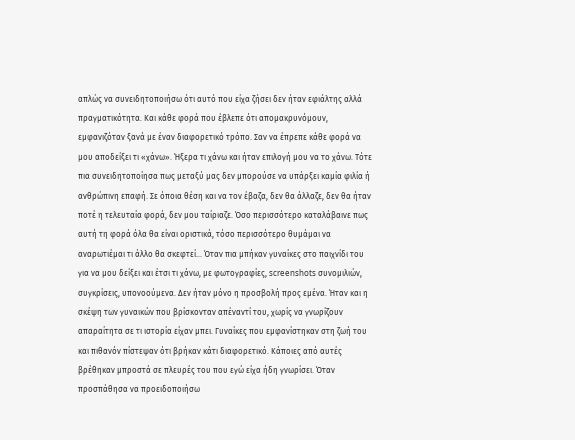απλώς να συνειδητοποιήσω ότι αυτό που είχα ζήσει δεν ήταν εφιάλτης αλλά πραγματικότητα. Και κάθε φορά που έβλεπε ότι απομακρυνόμουν, εμφανιζόταν ξανά με έναν διαφορετικό τρόπο. Σαν να έπρεπε κάθε φορά να μου αποδείξει τι «χάνω». Ήξερα τι χάνω και ήταν επιλογή μου να το χάνω. Τότε πια συνειδητοποίησα πως μεταξύ μας δεν μπορούσε να υπάρξει καμία φιλία ή ανθρώπινη επαφή. Σε όποια θέση και να τον έβαζα, δεν θα άλλαζε, δεν θα ήταν ποτέ η τελευταία φορά, δεν μου ταίριαζε. Όσο περισσότερο καταλάβαινε πως αυτή τη φορά όλα θα είναι οριστικά, τόσο περισσότερο θυμάμαι να αναρωτιέμαι τι άλλο θα σκεφτεί… Όταν πια μπήκαν γυναίκες στο παιχνίδι του για να μου δείξει και έτσι τι χάνω, με φωτογραφίες, screenshots συνομιλιών, συγκρίσεις, υπονοούμενα. Δεν ήταν μόνο η προσβολή προς εμένα. Ήταν και η σκέψη των γυναικών που βρίσκονταν απέναντί του, χωρίς να γνωρίζουν απαραίτητα σε τι ιστορία είχαν μπει. Γυναίκες που εμφανίστηκαν στη ζωή του και πιθανόν πίστεψαν ότι βρήκαν κάτι διαφορετικό. Κάποιες από αυτές βρέθηκαν μπροστά σε πλευρές του που εγώ είχα ήδη γνωρίσει. Όταν προσπάθησα να προειδοποιήσω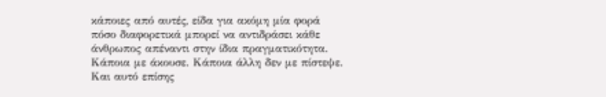κάποιες από αυτές, είδα για ακόμη μία φορά πόσο διαφορετικά μπορεί να αντιδράσει κάθε άνθρωπος απέναντι στην ίδια πραγματικότητα. Κάποια με άκουσε. Κάποια άλλη δεν με πίστεψε. Και αυτό επίσης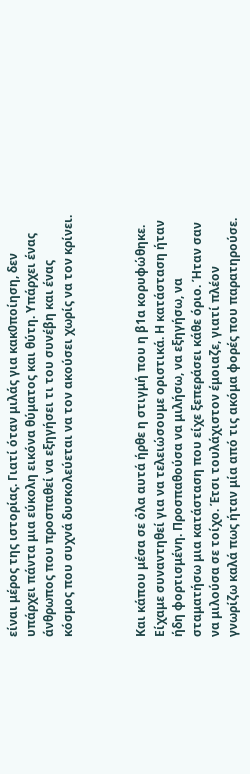είναι μέρος της ιστορίας. Γιατί όταν μιλάς για κακ0ποίηση, δεν υπάρχει πάντα μια εύκολη εικόνα θύματος και θύτη. Υπάρχει ένας άνθρωπος που προσπαθεί να εξηγήσει τι του συνέβη και ένας κόσμος που συχνά δυσκολεύεται να τον ακούσει χωρίς να τον κρίνει.



Και κάπου μέσα σε όλα αυτά ήρθε η στιγμή που η β1α κορυφώθηκε. Είχαμε συναντηθεί για να τελειώσουμε οριστικά. Η κατάσταση ήταν ήδη φορτισμένη. Προσπαθούσα να μιλήσω, να εξηγήσω, να σταματήσω μια κατάσταση που είχε ξεπεράσει κάθε όριο. Ήταν σαν να μιλούσα σε τοίχο. Έτσι τουλάχιστον έμοιαζε, γιατί πλέον γνωρίζω καλά πως ήταν μία από τις ακόμα φορές που παρατηρούσε.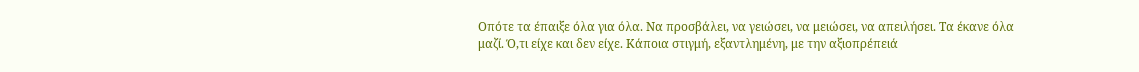Οπότε τα έπαιξε όλα για όλα. Να προσβάλει, να γειώσει, να μειώσει, να απειλήσει. Τα έκανε όλα μαζί. Ό,τι είχε και δεν είχε. Κάποια στιγμή, εξαντλημένη, με την αξιοπρέπειά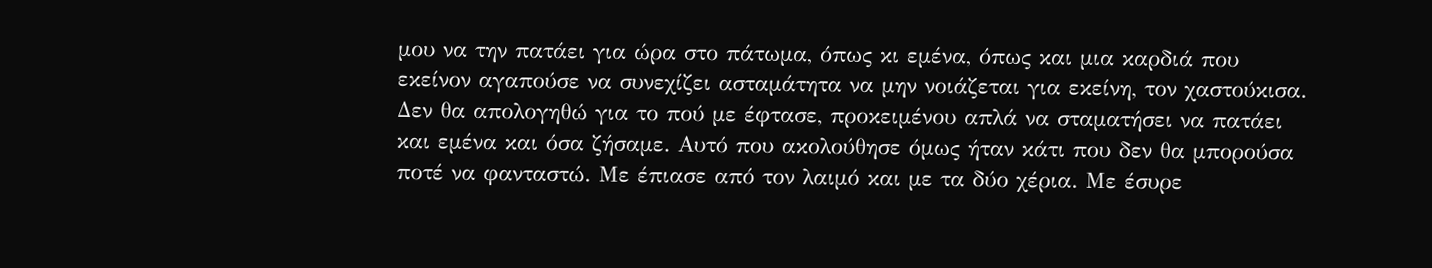μου να την πατάει για ώρα στο πάτωμα, όπως κι εμένα, όπως και μια καρδιά που εκείνον αγαπούσε να συνεχίζει ασταμάτητα να μην νοιάζεται για εκείνη, τον χαστούκισα. Δεν θα απολογηθώ για το πού με έφτασε, προκειμένου απλά να σταματήσει να πατάει και εμένα και όσα ζήσαμε. Αυτό που ακολούθησε όμως ήταν κάτι που δεν θα μπορούσα ποτέ να φανταστώ. Με έπιασε από τον λαιμό και με τα δύο χέρια. Με έσυρε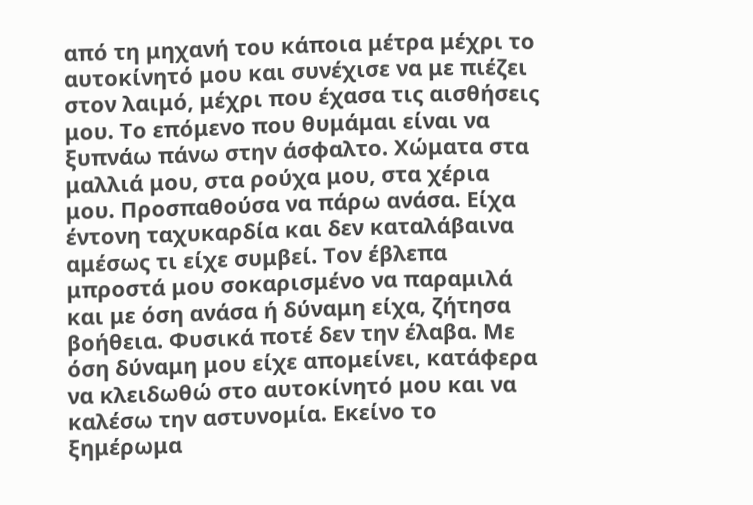από τη μηχανή του κάποια μέτρα μέχρι το αυτοκίνητό μου και συνέχισε να με πιέζει στον λαιμό, μέχρι που έχασα τις αισθήσεις μου. Το επόμενο που θυμάμαι είναι να ξυπνάω πάνω στην άσφαλτο. Χώματα στα μαλλιά μου, στα ρούχα μου, στα χέρια μου. Προσπαθούσα να πάρω ανάσα. Είχα έντονη ταχυκαρδία και δεν καταλάβαινα αμέσως τι είχε συμβεί. Τον έβλεπα μπροστά μου σοκαρισμένο να παραμιλά και με όση ανάσα ή δύναμη είχα, ζήτησα βοήθεια. Φυσικά ποτέ δεν την έλαβα. Με όση δύναμη μου είχε απομείνει, κατάφερα να κλειδωθώ στο αυτοκίνητό μου και να καλέσω την αστυνομία. Εκείνο το ξημέρωμα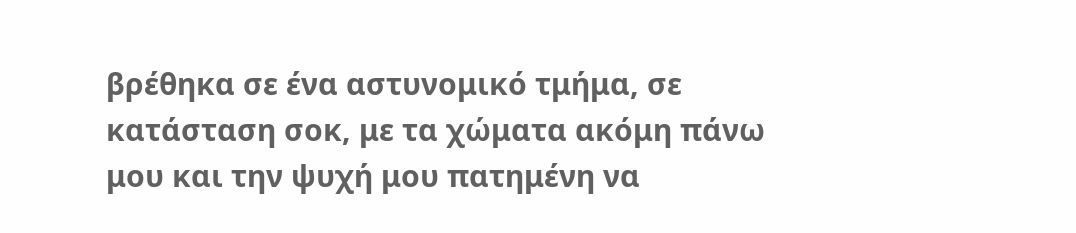βρέθηκα σε ένα αστυνομικό τμήμα, σε κατάσταση σοκ, με τα χώματα ακόμη πάνω μου και την ψυχή μου πατημένη να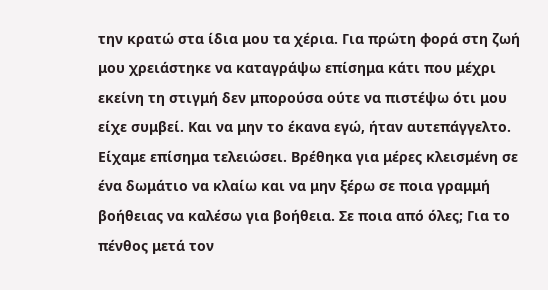την κρατώ στα ίδια μου τα χέρια. Για πρώτη φορά στη ζωή μου χρειάστηκε να καταγράψω επίσημα κάτι που μέχρι εκείνη τη στιγμή δεν μπορούσα ούτε να πιστέψω ότι μου είχε συμβεί. Και να μην το έκανα εγώ, ήταν αυτεπάγγελτο. Είχαμε επίσημα τελειώσει. Βρέθηκα για μέρες κλεισμένη σε ένα δωμάτιο να κλαίω και να μην ξέρω σε ποια γραμμή βοήθειας να καλέσω για βοήθεια. Σε ποια από όλες; Για το πένθος μετά τον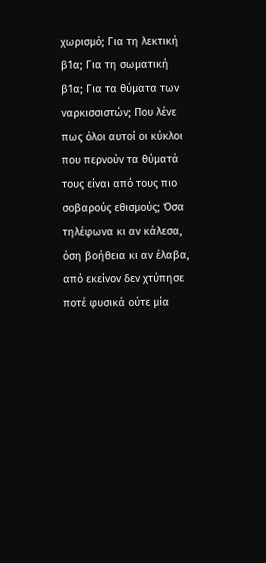χωρισμό; Για τη λεκτική β1α; Για τη σωματική β1α; Για τα θύματα των ναρκισσιστών; Που λένε πως όλοι αυτοί οι κύκλοι που περνούν τα θύματά τους είναι από τους πιο σοβαρούς εθισμούς; Όσα τηλέφωνα κι αν κάλεσα, όση βοήθεια κι αν έλαβα, από εκείνον δεν χτύπησε ποτέ φυσικά ούτε μία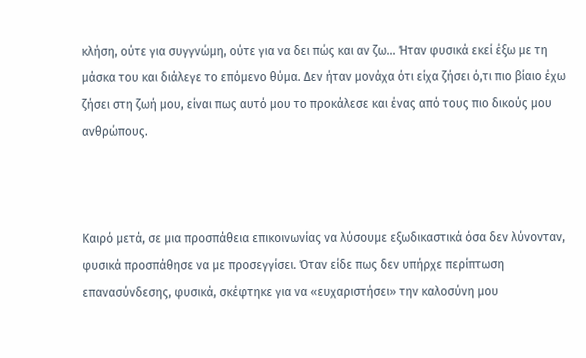κλήση, ούτε για συγγνώμη, ούτε για να δει πώς και αν ζω… Ήταν φυσικά εκεί έξω με τη μάσκα του και διάλεγε το επόμενο θύμα. Δεν ήταν μονάχα ότι είχα ζήσει ό,τι πιο βίαιο έχω ζήσει στη ζωή μου, είναι πως αυτό μου το προκάλεσε και ένας από τους πιο δικούς μου ανθρώπους.



Καιρό μετά, σε μια προσπάθεια επικοινωνίας να λύσουμε εξωδικαστικά όσα δεν λύνονταν, φυσικά προσπάθησε να με προσεγγίσει. Όταν είδε πως δεν υπήρχε περίπτωση επανασύνδεσης, φυσικά, σκέφτηκε για να «ευχαριστήσει» την καλοσύνη μου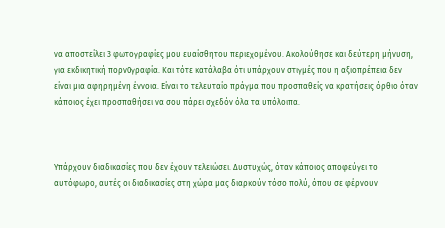να αποστείλει 3 φωτογραφίες μου ευαίσθητου περιεχομένου. Ακολούθησε και δεύτερη μήνυση, για εκδικητική πορν0γραφία. Και τότε κατάλαβα ότι υπάρχουν στιγμές που η αξιοπρέπεια δεν είναι μια αφηρημένη έννοια. Είναι το τελευταίο πράγμα που προσπαθείς να κρατήσεις όρθιο όταν κάποιος έχει προσπαθήσει να σου πάρει σχεδόν όλα τα υπόλοιπα.



Υπάρχουν διαδικασίες που δεν έχουν τελειώσει. Δυστυχώς, όταν κάποιος αποφεύγει το αυτόφωρο, αυτές οι διαδικασίες στη χώρα μας διαρκούν τόσο πολύ, όπου σε φέρνουν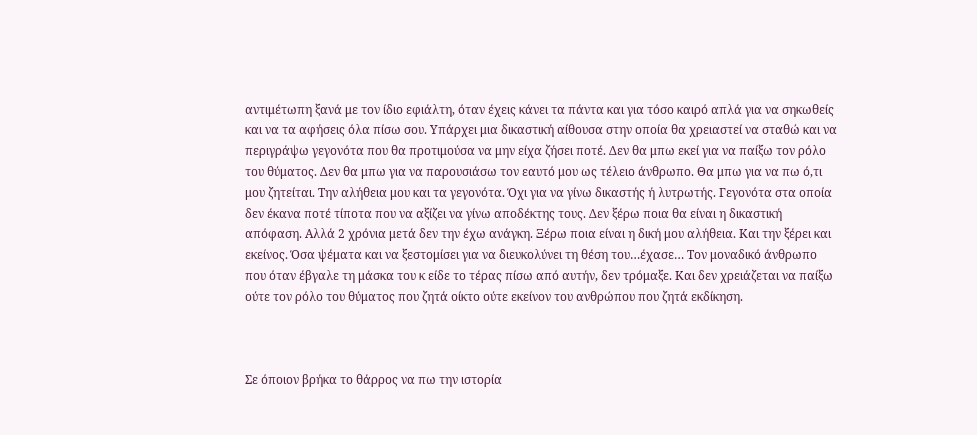αντιμέτωπη ξανά με τον ίδιο εφιάλτη, όταν έχεις κάνει τα πάντα και για τόσο καιρό απλά για να σηκωθείς και να τα αφήσεις όλα πίσω σου. Υπάρχει μια δικαστική αίθουσα στην οποία θα χρειαστεί να σταθώ και να περιγράψω γεγονότα που θα προτιμούσα να μην είχα ζήσει ποτέ. Δεν θα μπω εκεί για να παίξω τον ρόλο του θύματος. Δεν θα μπω για να παρουσιάσω τον εαυτό μου ως τέλειο άνθρωπο. Θα μπω για να πω ό,τι μου ζητείται. Την αλήθεια μου και τα γεγονότα. Όχι για να γίνω δικαστής ή λυτρωτής. Γεγονότα στα οποία δεν έκανα ποτέ τίποτα που να αξίζει να γίνω αποδέκτης τους. Δεν ξέρω ποια θα είναι η δικαστική απόφαση. Αλλά 2 χρόνια μετά δεν την έχω ανάγκη. Ξέρω ποια είναι η δική μου αλήθεια. Και την ξέρει και εκείνος. Όσα ψέματα και να ξεστομίσει για να διευκολύνει τη θέση του…έχασε… Τον μοναδικό άνθρωπο που όταν έβγαλε τη μάσκα του κ είδε το τέρας πίσω από αυτήν, δεν τρόμαξε. Και δεν χρειάζεται να παίξω ούτε τον ρόλο του θύματος που ζητά οίκτο ούτε εκείνον του ανθρώπου που ζητά εκδίκηση.



Σε όποιον βρήκα το θάρρος να πω την ιστορία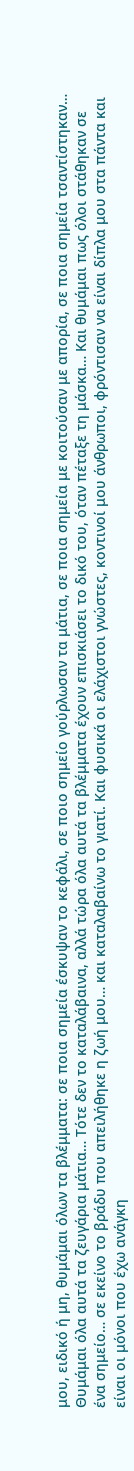μου, ειδικό ή μη, θυμάμαι όλων τα βλέμματα: σε ποια σημεία έσκυψαν το κεφάλι, σε ποιο σημείο γούρλωσαν τα μάτια, σε ποια σημεία με κοιτούσαν με απορία, σε ποια σημεία τσαντίστηκαν… Θυμάμαι όλα αυτά τα ζευγάρια μάτια… Τότε δεν το καταλάβαινα, αλλά τώρα όλα αυτά τα βλέμματα έχουν επισκιάσει το δικό του, όταν πέταξε τη μάσκα… Και θυμάμαι πως όλοι στάθηκαν σε ένα σημείο… σε εκείνο το βράδυ που απειλήθηκε η ζωή μου… και καταλαβαίνω το γιατί. Και φυσικά οι ελάχιστοι γνώστες, κοντινοί μου άνθρωποι, φρόντισαν να είναι δίπλα μου στα πάντα και είναι οι μόνοι που έχω ανάγκη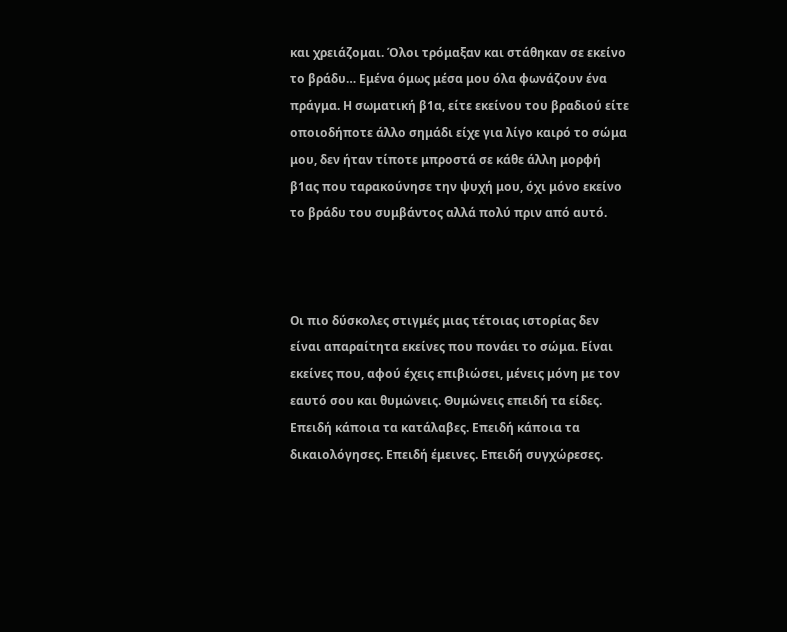και χρειάζομαι. Όλοι τρόμαξαν και στάθηκαν σε εκείνο το βράδυ… Εμένα όμως μέσα μου όλα φωνάζουν ένα πράγμα. Η σωματική β1α, είτε εκείνου του βραδιού είτε οποιοδήποτε άλλο σημάδι είχε για λίγο καιρό το σώμα μου, δεν ήταν τίποτε μπροστά σε κάθε άλλη μορφή β1ας που ταρακούνησε την ψυχή μου, όχι μόνο εκείνο το βράδυ του συμβάντος αλλά πολύ πριν από αυτό.



Οι πιο δύσκολες στιγμές μιας τέτοιας ιστορίας δεν είναι απαραίτητα εκείνες που πονάει το σώμα. Είναι εκείνες που, αφού έχεις επιβιώσει, μένεις μόνη με τον εαυτό σου και θυμώνεις. Θυμώνεις επειδή τα είδες. Επειδή κάποια τα κατάλαβες. Επειδή κάποια τα δικαιολόγησες. Επειδή έμεινες. Επειδή συγχώρεσες.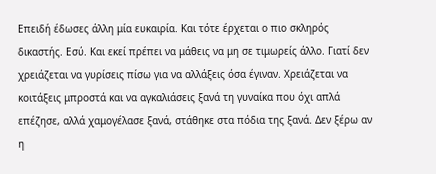Επειδή έδωσες άλλη μία ευκαιρία. Και τότε έρχεται ο πιο σκληρός δικαστής. Εσύ. Και εκεί πρέπει να μάθεις να μη σε τιμωρείς άλλο. Γιατί δεν χρειάζεται να γυρίσεις πίσω για να αλλάξεις όσα έγιναν. Χρειάζεται να κοιτάξεις μπροστά και να αγκαλιάσεις ξανά τη γυναίκα που όχι απλά επέζησε, αλλά χαμογέλασε ξανά, στάθηκε στα πόδια της ξανά. Δεν ξέρω αν η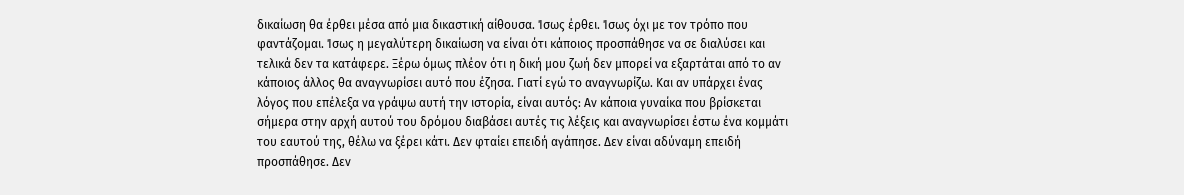δικαίωση θα έρθει μέσα από μια δικαστική αίθουσα. Ίσως έρθει. Ίσως όχι με τον τρόπο που φαντάζομαι. Ίσως η μεγαλύτερη δικαίωση να είναι ότι κάποιος προσπάθησε να σε διαλύσει και τελικά δεν τα κατάφερε. Ξέρω όμως πλέον ότι η δική μου ζωή δεν μπορεί να εξαρτάται από το αν κάποιος άλλος θα αναγνωρίσει αυτό που έζησα. Γιατί εγώ το αναγνωρίζω. Και αν υπάρχει ένας λόγος που επέλεξα να γράψω αυτή την ιστορία, είναι αυτός: Αν κάποια γυναίκα που βρίσκεται σήμερα στην αρχή αυτού του δρόμου διαβάσει αυτές τις λέξεις και αναγνωρίσει έστω ένα κομμάτι του εαυτού της, θέλω να ξέρει κάτι. Δεν φταίει επειδή αγάπησε. Δεν είναι αδύναμη επειδή προσπάθησε. Δεν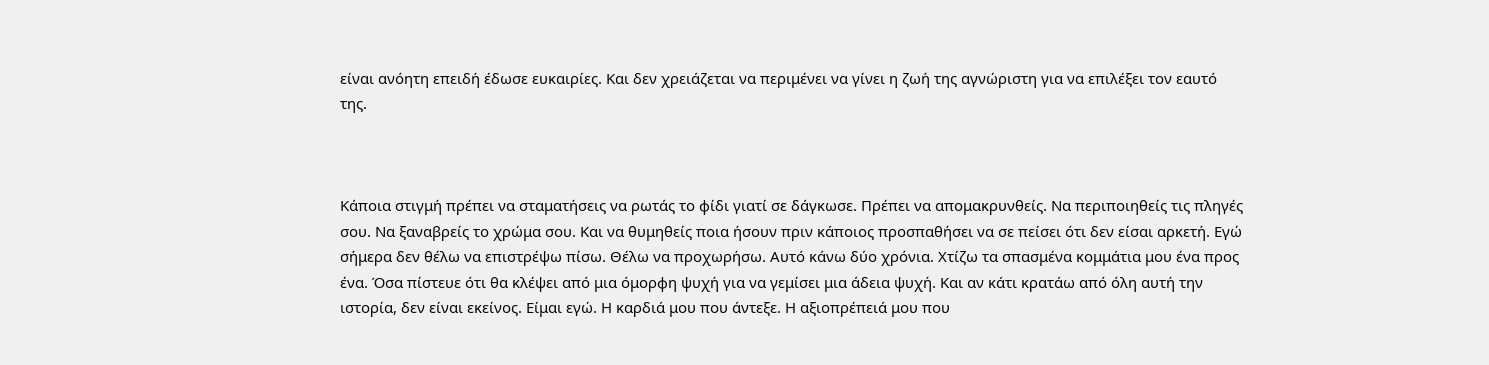είναι ανόητη επειδή έδωσε ευκαιρίες. Και δεν χρειάζεται να περιμένει να γίνει η ζωή της αγνώριστη για να επιλέξει τον εαυτό της.



Κάποια στιγμή πρέπει να σταματήσεις να ρωτάς το φίδι γιατί σε δάγκωσε. Πρέπει να απομακρυνθείς. Να περιποιηθείς τις πληγές σου. Να ξαναβρείς το χρώμα σου. Και να θυμηθείς ποια ήσουν πριν κάποιος προσπαθήσει να σε πείσει ότι δεν είσαι αρκετή. Εγώ σήμερα δεν θέλω να επιστρέψω πίσω. Θέλω να προχωρήσω. Αυτό κάνω δύο χρόνια. Χτίζω τα σπασμένα κομμάτια μου ένα προς ένα. Όσα πίστευε ότι θα κλέψει από μια όμορφη ψυχή για να γεμίσει μια άδεια ψυχή. Και αν κάτι κρατάω από όλη αυτή την ιστορία, δεν είναι εκείνος. Είμαι εγώ. Η καρδιά μου που άντεξε. Η αξιοπρέπειά μου που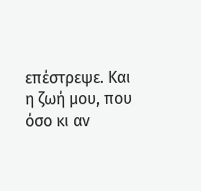επέστρεψε. Και η ζωή μου, που όσο κι αν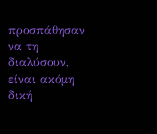προσπάθησαν να τη διαλύσουν, είναι ακόμη δική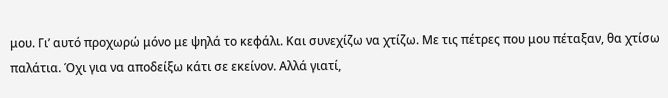μου. Γι’ αυτό προχωρώ μόνο με ψηλά το κεφάλι. Και συνεχίζω να χτίζω. Με τις πέτρες που μου πέταξαν, θα χτίσω παλάτια. Όχι για να αποδείξω κάτι σε εκείνον. Αλλά γιατί,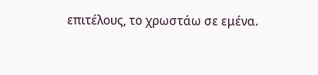επιτέλους, το χρωστάω σε εμένα.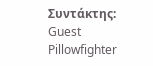Συντάκτης: Guest Pillowfighter